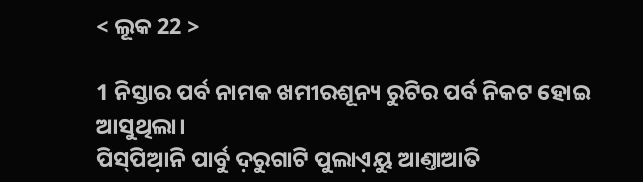< ଲୂକ 22 >

1 ନିସ୍ତାର ପର୍ବ ନାମକ ଖମୀରଶୂନ୍ୟ ରୁଟିର ପର୍ବ ନିକଟ ହୋଇ ଆସୁଥିଲା।
ପିସ୍‌ପିଆ଼ନି ପାର୍ବୁ ଦ଼ରୁଗାଟି ପୁଲାଏ଼ୟୁ ଆଣ୍ତାଆତି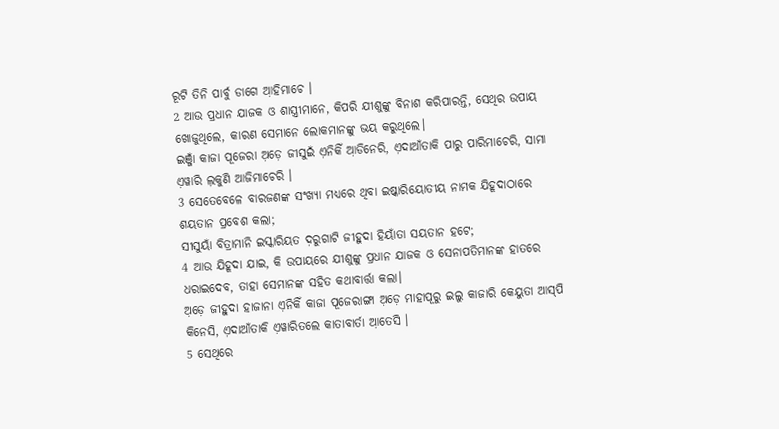ରୂଟି ତିନି ପାର୍ବୁ ଡାଗେ ଆ଼ହିମାଚେ ।
2 ଆଉ ପ୍ରଧାନ ଯାଜକ ଓ ଶାସ୍ତ୍ରୀମାନେ, କିପରି ଯୀଶୁଙ୍କୁ ବିନାଶ କରିପାରନ୍ତି, ସେଥିର ଉପାୟ ଖୋଜୁଥିଲେ, କାରଣ ସେମାନେ ଲୋକମାନଙ୍କୁ ଭୟ କରୁଥିଲେ।
ଇଞ୍ଜାଁ କାଜା ପୂଜେରା ଅ଼ଡ଼େ ଜୀସୁଇଁ ଏ଼ନିକିଁ ଆ଼ଡିନେରି, ଏ଼ଦାଆଁତାକି ପାରୁ ପାରିମାଚେରି, ସାମା ଏ଼ୱାରି ଲ଼କୁଣି ଆଜିମାଚେରି ।
3 ସେତେବେଳେ ବାରଜଣଙ୍କ ସଂଖ୍ୟା ମଧ୍ୟରେ ଥିବା ଇଷ୍କାରିୟୋତୀୟ ନାମକ ଯିହୂଦାଠାରେ ଶୟତାନ ପ୍ରବେଶ କଲା;
ସୀସୁୟାଁ ବିତ୍ରାମାନି ଇସ୍କାରିୟତ ଦ଼ରୁଗାଟି ଜୀହୁଦା ହିୟାଁତା ସୟତାନ ହଟେ;
4 ଆଉ ଯିହୂଦା ଯାଇ, କି ଉପାୟରେ ଯୀଶୁଙ୍କୁ ପ୍ରଧାନ ଯାଜକ ଓ ସେନାପତିମାନଙ୍କ ହାତରେ ଧରାଇଦେବ, ତାହା ସେମାନଙ୍କ ସହିତ କଥାବାର୍ତ୍ତା କଲା।
ଅ଼ଡ଼େ ଜୀହୁଦା ହାଜାନା ଏ଼ନିକିଁ କାଜା ପୂଜେରାଙ୍ଗା ଅ଼ଡ଼େ ମାହାପୂରୁ ଇଲୁ କାଜାରି କେୟୁତା ଆସ୍‌ପି କିନେସି, ଏ଼ଦାଆଁତାକି ଏ଼ୱାରିତଲେ କାତାବାର୍ତା ଆ଼ତେସି ।
5 ସେଥିରେ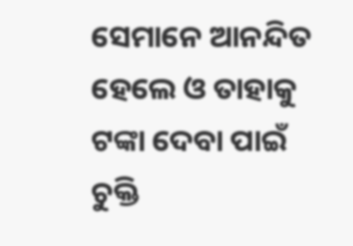ସେମାନେ ଆନନ୍ଦିତ ହେଲେ ଓ ତାହାକୁ ଟଙ୍କା ଦେବା ପାଇଁ ଚୁକ୍ତି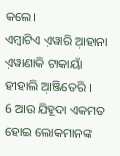କଲେ।
ଏମ୍ବାଟିଏ ଏ଼ୱାରି ଆ଼ହାନା ଏ଼ୱାଣାକି ଟାକାୟାଁ ହୀହାଲି ଆ଼ଞ୍ଜିତେରି ।
6 ଆଉ ଯିହୂଦା ଏକମତ ହୋଇ ଲୋକମାନଙ୍କ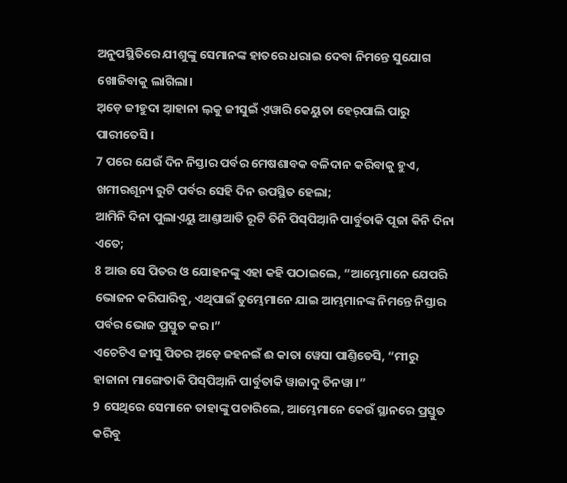ଅନୁପସ୍ଥିତିରେ ଯୀଶୁଙ୍କୁ ସେମାନଙ୍କ ହାତରେ ଧରାଇ ଦେବା ନିମନ୍ତେ ସୁଯୋଗ ଖୋଜିବାକୁ ଲାଗିଲା।
ଅ଼ଡ଼େ ଜୀହୁଦା ଆ଼ହାନା ଲ଼କୁ ଜୀସୁଇଁ ଏ଼ୱାରି କେୟୁତା ହେର୍‌ପାଲି ପାରୁ ପାରୀତେସି ।
7 ପରେ ଯେଉଁ ଦିନ ନିସ୍ତାର ପର୍ବର ମେଷଶାବକ ବଳିଦାନ କରିବାକୁ ହୁଏ, ଖମୀରଶୂନ୍ୟ ରୁଟି ପର୍ବର ସେହି ଦିନ ଉପସ୍ଥିତ ହେଲା;
ଆମିନି ଦିନା ପୁଲାଏ଼ୟୁ ଆଣ୍ତାଆତି ରୂଟି ତିନି ପିସ୍‌ପିଆ଼ନି ପାର୍ବୁତାକି ପୂଜା କିନି ଦିନା ଏତେ;
8 ଆଉ ସେ ପିତର ଓ ଯୋହନଙ୍କୁ ଏହା କହି ପଠାଇଲେ, “ଆମ୍ଭେମାନେ ଯେପରି ଭୋଜନ କରିପାରିବୁ, ଏଥିପାଇଁ ତୁମ୍ଭେମାନେ ଯାଇ ଆମ୍ଭମାନଙ୍କ ନିମନ୍ତେ ନିସ୍ତାର ପର୍ବର ଭୋଜ ପ୍ରସ୍ତୁତ କର।”
ଏଚେଟିଏ ଜୀସୁ ପିତର ଅ଼ଡ଼େ ଜହନଇଁ ଈ କାତା ୱେସା ପାଣ୍ତିତେସି, “ମୀରୁ ହାଜାନା ମାଙ୍ଗେତାକି ପିସ୍‌ପିଆ଼ନି ପାର୍ବୁତାକି ୱାଜାଦୁ ତିନୱା ।”
9 ସେଥିରେ ସେମାନେ ତାହାଙ୍କୁ ପଚାରିଲେ, ଆମ୍ଭେମାନେ କେଉଁ ସ୍ଥାନରେ ପ୍ରସ୍ତୁତ କରିବୁ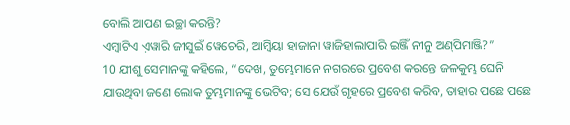ବୋଲି ଆପଣ ଇଚ୍ଛା କରନ୍ତି?
ଏମ୍ବାଟିଏ ଏ଼ୱାରି ଜୀସୁଇଁ ୱେଚେରି, ଆମ୍ବିୟା ହାଜାନା ୱାଜିହାଲାପାରି ଇଞ୍ଜିଁ ନୀନୁ ଅଣ୍‌ପିମାଞ୍ଜି?”
10 ଯୀଶୁ ସେମାନଙ୍କୁ କହିଲେ, “ଦେଖ, ତୁମ୍ଭେମାନେ ନଗରରେ ପ୍ରବେଶ କରନ୍ତେ ଜଳକୁମ୍ଭ ଘେନି ଯାଉଥିବା ଜଣେ ଲୋକ ତୁମ୍ଭମାନଙ୍କୁ ଭେଟିବ; ସେ ଯେଉଁ ଗୃହରେ ପ୍ରବେଶ କରିବ, ତାହାର ପଛେ ପଛେ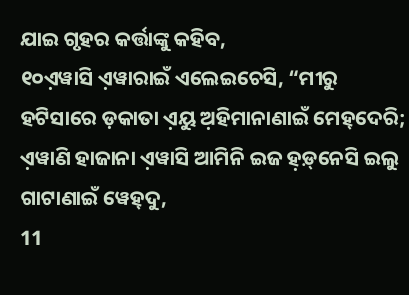ଯାଇ ଗୃହର କର୍ତ୍ତାଙ୍କୁ କହିବ,
୧୦ଏ଼ୱାସି ଏ଼ୱାରାଇଁ ଏଲେଇଚେସି, “ମୀରୁ ହଟିସାରେ ଡ଼କାତା ଏ଼ୟୁ ଅ଼ହିମାନାଣାଇଁ ମେହ୍‌ଦେରି; ଏ଼ୱାଣି ହାଜାନା ଏ଼ୱାସି ଆମିନି ଇଜ ହ଼ଡ଼୍‌ନେସି ଇଲୁ ଗାଟାଣାଇଁ ୱେହ୍‌ଦୁ,
11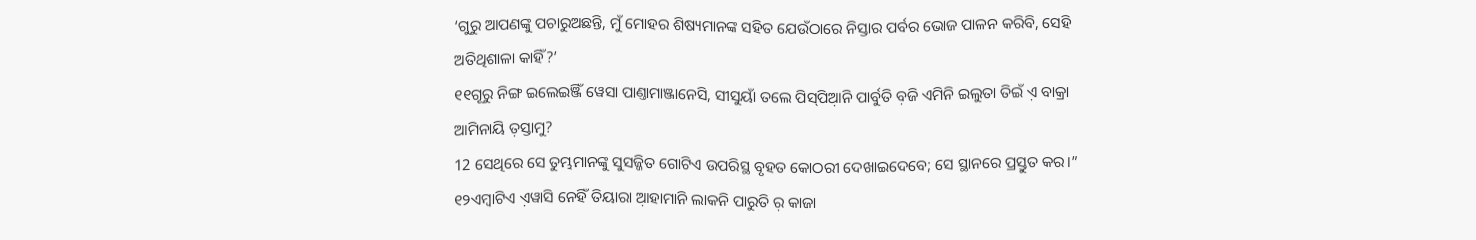‘ଗୁରୁ ଆପଣଙ୍କୁ ପଚାରୁଅଛନ୍ତି, ମୁଁ ମୋହର ଶିଷ୍ୟମାନଙ୍କ ସହିତ ଯେଉଁଠାରେ ନିସ୍ତାର ପର୍ବର ଭୋଜ ପାଳନ କରିବି, ସେହି ଅତିଥିଶାଳା କାହିଁ?’
୧୧ଗୂରୁ ନିଙ୍ଗ ଇଲେଇଞ୍ଜିଁ ୱେସା ପାଣ୍ତାମାଞ୍ଜାନେସି, ସୀସୁୟାଁ ତଲେ ପିସ୍‌ପିଆ଼ନି ପାର୍ବୁତି ବ଼ଜି ଏମିନି ଇଲୁତା ତିଇଁ ଏ଼ ବାକ୍ରା ଆମିନାୟି ତ଼ସ୍ତାମୁ?
12 ସେଥିରେ ସେ ତୁମ୍ଭମାନଙ୍କୁ ସୁସଜ୍ଜିତ ଗୋଟିଏ ଉପରିସ୍ଥ ବୃହତ କୋଠରୀ ଦେଖାଇଦେବେ; ସେ ସ୍ଥାନରେ ପ୍ରସ୍ତୁତ କର।”
୧୨ଏମ୍ବାଟିଏ ଏ଼ୱାସି ନେହିଁ ତିୟାରା ଆ଼ହାମାନି ଲାକନି ପାରୁତି ର଼ କାଜା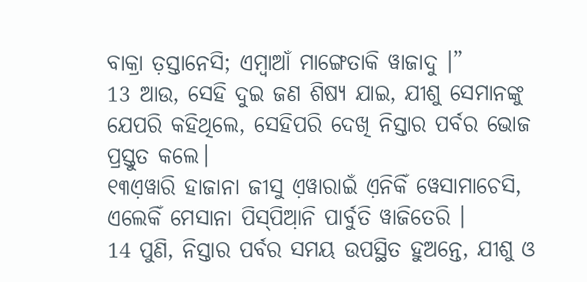ବାକ୍ରା ତ଼ସ୍ତାନେସି; ଏମ୍ବାଆଁ ମାଙ୍ଗେତାକି ୱାଜାଦୁ ।”
13 ଆଉ, ସେହି ଦୁଇ ଜଣ ଶିଷ୍ୟ ଯାଇ, ଯୀଶୁ ସେମାନଙ୍କୁ ଯେପରି କହିଥିଲେ, ସେହିପରି ଦେଖି ନିସ୍ତାର ପର୍ବର ଭୋଜ ପ୍ରସ୍ତୁତ କଲେ।
୧୩ଏ଼ୱାରି ହାଜାନା ଜୀସୁ ଏ଼ୱାରାଇଁ ଏ଼ନିକିଁ ୱେସାମାଚେସି, ଏଲେକିଁ ମେସାନା ପିସ୍‌ପିଆ଼ନି ପାର୍ବୁତି ୱାଜିତେରି ।
14 ପୁଣି, ନିସ୍ତାର ପର୍ବର ସମୟ ଉପସ୍ଥିତ ହୁଅନ୍ତେ, ଯୀଶୁ ଓ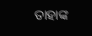ତାହାଙ୍କ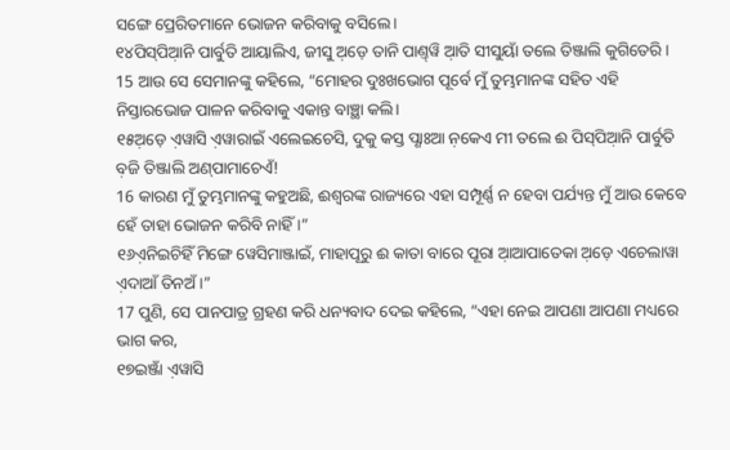ସଙ୍ଗେ ପ୍ରେରିତମାନେ ଭୋଜନ କରିବାକୁ ବସିଲେ।
୧୪ପିସ୍‌ପିଆ଼ନି ପାର୍ବୁତି ଆୟାଲିଏ, ଜୀସୁ ଅ଼ଡ଼େ ତାନି ପାଣ୍ତ୍‌ୱି ଆ଼ତି ସୀସୁୟାଁ ତଲେ ତିଞ୍ଜାଲି କୁଗିତେରି ।
15 ଆଉ ସେ ସେମାନଙ୍କୁ କହିଲେ, “ମୋହର ଦୁଃଖଭୋଗ ପୂର୍ବେ ମୁଁ ତୁମ୍ଭମାନଙ୍କ ସହିତ ଏହି ନିସ୍ତାରଭୋଜ ପାଳନ କରିବାକୁ ଏକାନ୍ତ ବାଞ୍ଛା କଲି।
୧୫ଅ଼ଡ଼େ ଏ଼ୱାସି ଏ଼ୱାରାଇଁ ଏଲେଇଚେସି, ଦୁକୁ କସ୍ତ ପ୍ଣାଃଆ ନ଼କେଏ ମୀ ତଲେ ଈ ପିସ୍‌ପିଆ଼ନି ପାର୍ବୁତି ବ଼ଜି ତିଞ୍ଜାଲି ଅଣ୍‌ପାମାଚେଏଁ!
16 କାରଣ ମୁଁ ତୁମ୍ଭମାନଙ୍କୁ କହୁଅଛି, ଈଶ୍ବରଙ୍କ ରାଜ୍ୟରେ ଏହା ସମ୍ପୂର୍ଣ୍ଣ ନ ହେବା ପର୍ଯ୍ୟନ୍ତ ମୁଁ ଆଉ କେବେ ହେଁ ତାହା ଭୋଜନ କରିବି ନାହିଁ।”
୧୬ଏ଼ନିଇଚିହିଁ ମିଙ୍ଗେ ୱେସିମାଞ୍ଜାଇଁ, ମାହାପୂରୁ ଈ କାତା ବାରେ ପୂରା ଆ଼ଆପାତେକା ଅ଼ଡ଼େ ଏଚେଲାୱା ଏ଼ଦାଆଁ ତିନଅଁ ।”
17 ପୁଣି, ସେ ପାନପାତ୍ର ଗ୍ରହଣ କରି ଧନ୍ୟବାଦ ଦେଇ କହିଲେ, “ଏହା ନେଇ ଆପଣା ଆପଣା ମଧ୍ୟରେ ଭାଗ କର,
୧୭ଇଞ୍ଜାଁ ଏ଼ୱାସି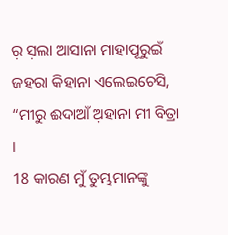ର଼ ସ଼ଲା ଆସାନା ମାହାପୂରୁଇଁ ଜହରା କିହାନା ଏଲେଇଚେସି, “ମୀରୁ ଈଦାଆଁ ଅ଼ହାନା ମୀ ବିତ୍ରା ।
18 କାରଣ ମୁଁ ତୁମ୍ଭମାନଙ୍କୁ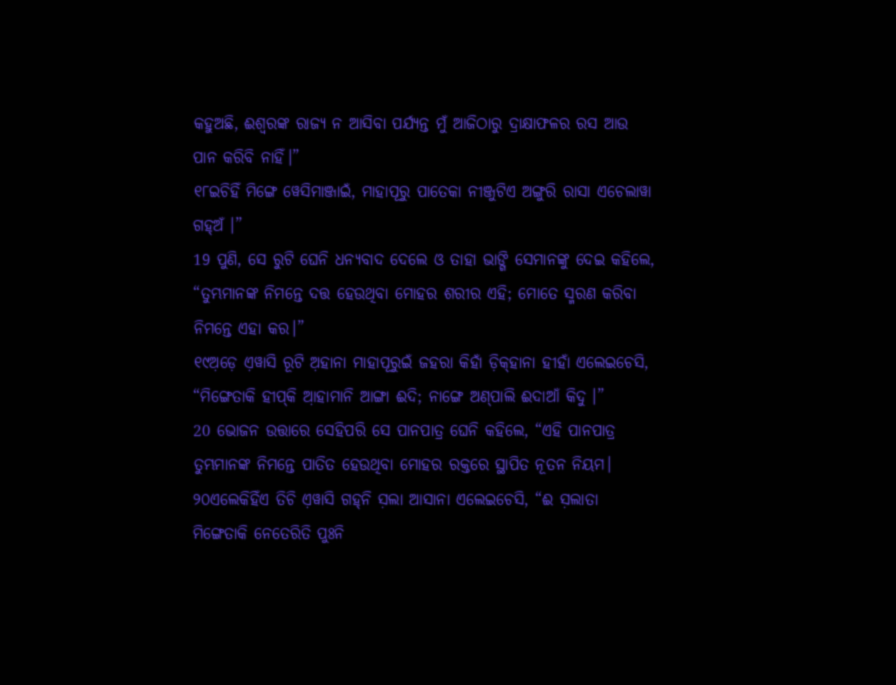କହୁଅଛି, ଈଶ୍ବରଙ୍କ ରାଜ୍ୟ ନ ଆସିବା ପର୍ଯ୍ୟନ୍ତ ମୁଁ ଆଜିଠାରୁ ଦ୍ରାକ୍ଷାଫଳର ରସ ଆଉ ପାନ କରିବି ନାହିଁ।”
୧୮ଇଚିହିଁ ମିଙ୍ଗେ ୱେସିମାଞ୍ଜାଇଁ, ମାହାପୂରୁ ପାତେକା ନୀଞ୍ଜୁଟିଏ ଅଙ୍ଗୁରି ରାସା ଏଚେଲାୱା ଗହ୍‌ଅଁ ।”
19 ପୁଣି, ସେ ରୁଟି ଘେନି ଧନ୍ୟବାଦ ଦେଲେ ଓ ତାହା ଭାଙ୍ଗି ସେମାନଙ୍କୁ ଦେଇ କହିଲେ, “ତୁମ୍ଭମାନଙ୍କ ନିମନ୍ତେ ଦତ୍ତ ହେଉଥିବା ମୋହର ଶରୀର ଏହି; ମୋତେ ସ୍ମରଣ କରିବା ନିମନ୍ତେ ଏହା କର।”
୧୯ଅ଼ଡ଼େ ଏ଼ୱାସି ରୂଟି ଅ଼ହାନା ମାହାପୂରୁଇଁ ଜହରା କିହାଁ ଡ଼ିକ୍‌ହାନା ହୀହାଁ ଏଲେଇଚେସି, “ମିଙ୍ଗେତାକି ହୀପ୍‌କି ଆ଼ହାମାନି ଆଙ୍ଗା ଈଦି; ନାଙ୍ଗେ ଅଣ୍‌ପାଲି ଈଦାଆଁ କିଦୁ ।”
20 ଭୋଜନ ଉତ୍ତାରେ ସେହିପରି ସେ ପାନପାତ୍ର ଘେନି କହିଲେ, “ଏହି ପାନପାତ୍ର ତୁମ୍ଭମାନଙ୍କ ନିମନ୍ତେ ପାତିତ ହେଉଥିବା ମୋହର ରକ୍ତରେ ସ୍ଥାପିତ ନୂତନ ନିୟମ।
୨୦ଏଲେକିହିଁଏ ତିଚି ଏ଼ୱାସି ଗହ୍‌ନି ସ଼ଲା ଆସାନା ଏଲେଇଚେସି, “ଈ ସ଼ଲାତା ମିଙ୍ଗେତାକି ନେତେରିତି ପୁଃନି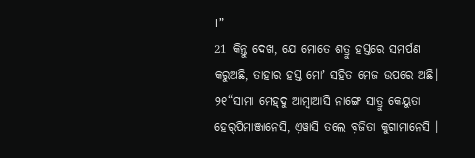।”
21 କିନ୍ତୁ ଦେଖ, ଯେ ମୋତେ ଶତ୍ରୁ ହସ୍ତରେ ସମର୍ପଣ କରୁଅଛି, ତାହାର ହସ୍ତ ମୋʼ ସହିତ ମେଜ ଉପରେ ଅଛି।
୨୧“ସାମା ମେହ୍‌ଦୁ ଆମ୍ବାଆସି ନାଙ୍ଗେ ସାତ୍ରୁ କେୟୁତା ହେର୍‌ପିମାଞ୍ଜାନେସି, ଏ଼ୱାସି ତଲେ ବ଼ଜିତା କୁଗାମାନେସି ।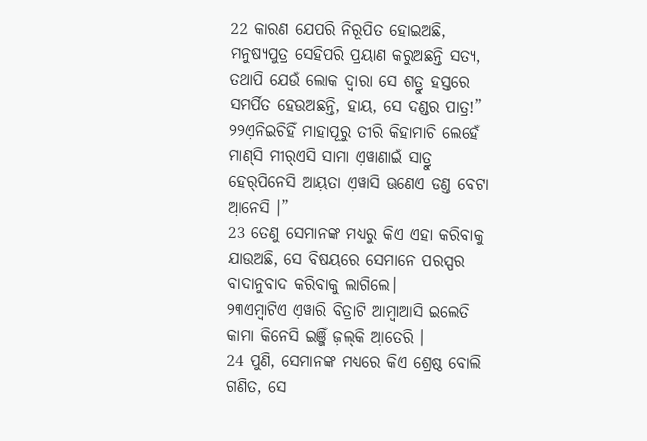22 କାରଣ ଯେପରି ନିରୂପିତ ହୋଇଅଛି, ମନୁଷ୍ୟପୁତ୍ର ସେହିପରି ପ୍ରୟାଣ କରୁଅଛନ୍ତି ସତ୍ୟ, ତଥାପି ଯେଉଁ ଲୋକ ଦ୍ୱାରା ସେ ଶତ୍ରୁ ହସ୍ତରେ ସମର୍ପିତ ହେଉଅଛନ୍ତି, ହାୟ, ସେ ଦଣ୍ଡର ପାତ୍ର!”
୨୨ଏ଼ନିଇଚିହିଁ ମାହାପୂରୁ ତୀରି କିହାମାଚି ଲେହେଁ ମାଣ୍‌ସି ମୀର୍‌ଏସି ସାମା ଏ଼ୱାଣାଇଁ ସାତ୍ରୁ ହେର୍‌ପିନେସି ଆୟ଼ତା ଏ଼ୱାସି ଊଣେଏ ଡଣ୍ତ ବେଟା ଆ଼ନେସି ।”
23 ତେଣୁ ସେମାନଙ୍କ ମଧ୍ୟରୁ କିଏ ଏହା କରିବାକୁ ଯାଉଅଛି, ସେ ବିଷୟରେ ସେମାନେ ପରସ୍ପର ବାଦାନୁବାଦ କରିବାକୁ ଲାଗିଲେ।
୨୩ଏମ୍ବାଟିଏ ଏ଼ୱାରି ବିତ୍ରାଟି ଆମ୍ବାଆସି ଇଲେତି କାମା କିନେସି ଇଞ୍ଜିଁ ଜ଼ଲ୍‌କି ଆ଼ତେରି ।
24 ପୁଣି, ସେମାନଙ୍କ ମଧ୍ୟରେ କିଏ ଶ୍ରେଷ୍ଠ ବୋଲି ଗଣିତ, ସେ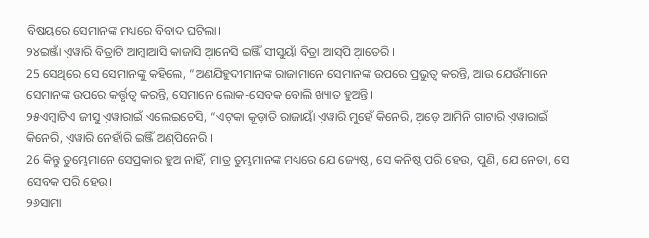ବିଷୟରେ ସେମାନଙ୍କ ମଧ୍ୟରେ ବିବାଦ ଘଟିଲା।
୨୪ଇଞ୍ଜାଁ ଏ଼ୱାରି ବିତ୍ରାଟି ଆମ୍ବାଆସି କାଜାସି ଆ଼ନେସି ଇଞ୍ଜିଁ ସୀସୁୟାଁ ବିତ୍ରା ଆସ୍‌ପି ଆ଼ତେରି ।
25 ସେଥିରେ ସେ ସେମାନଙ୍କୁ କହିଲେ, “ଅଣଯିହୁଦୀମାନଙ୍କ ରାଜାମାନେ ସେମାନଙ୍କ ଉପରେ ପ୍ରଭୁତ୍ୱ କରନ୍ତି, ଆଉ ଯେଉଁମାନେ ସେମାନଙ୍କ ଉପରେ କର୍ତ୍ତୃତ୍ୱ କରନ୍ତି, ସେମାନେ ଲୋକ-ସେବକ ବୋଲି ଖ୍ୟାତ ହୁଅନ୍ତି।
୨୫ଏମ୍ବାଟିଏ ଜୀସୁ ଏ଼ୱାରାଇଁ ଏଲେଇଚେସି, “ଏଟ୍‌କା କୂଡ଼ାତି ରାଜାୟାଁ ଏ଼ୱାରି ମୁହେଁ କିନେରି, ଅ଼ଡ଼େ ଆମିନି ଗାଟାରି ଏ଼ୱାରାଇଁ କିନେରି, ଏ଼ୱାରି ନେହାଁରି ଇଞ୍ଜିଁ ଅଣ୍‌ପିନେରି ।
26 କିନ୍ତୁ ତୁମ୍ଭେମାନେ ସେପ୍ରକାର ହୁଅ ନାହିଁ, ମାତ୍ର ତୁମ୍ଭମାନଙ୍କ ମଧ୍ୟରେ ଯେ ଜ୍ୟେଷ୍ଠ, ସେ କନିଷ୍ଠ ପରି ହେଉ, ପୁଣି, ଯେ ନେତା, ସେ ସେବକ ପରି ହେଉ।
୨୬ସାମା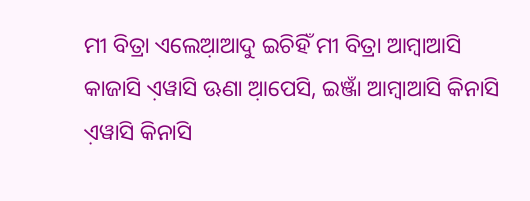ମୀ ବିତ୍ରା ଏଲେଆ଼ଆଦୁ ଇଚିହିଁ ମୀ ବିତ୍ରା ଆମ୍ବାଆସି କାଜାସି ଏ଼ୱାସି ଊଣା ଆ଼ପେସି, ଇଞ୍ଜାଁ ଆମ୍ବାଆସି କିନାସି ଏ଼ୱାସି କିନାସି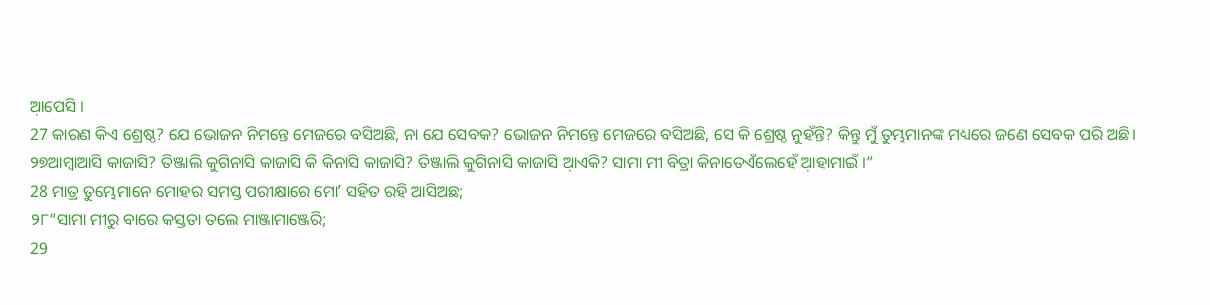ଆ଼ପେସି ।
27 କାରଣ କିଏ ଶ୍ରେଷ୍ଠ? ଯେ ଭୋଜନ ନିମନ୍ତେ ମେଜରେ ବସିଅଛି, ନା ଯେ ସେବକ? ଭୋଜନ ନିମନ୍ତେ ମେଜରେ ବସିଅଛି, ସେ କି ଶ୍ରେଷ୍ଠ ନୁହଁନ୍ତି? କିନ୍ତୁ ମୁଁ ତୁମ୍ଭମାନଙ୍କ ମଧ୍ୟରେ ଜଣେ ସେବକ ପରି ଅଛି।
୨୭ଆମ୍ବାଆସି କାଜାସି? ତିଞ୍ଜାଲି କୁଗିନାସି କାଜାସି କି କିନାସି କାଜାସି? ତିଞ୍ଜାଲି କୁଗିନାସି କାଜାସି ଆ଼ଏକି? ସାମା ମୀ ବିତ୍ରା କିନାତେଏଁଲେହେଁ ଆ଼ହାମାଇଁ ।”
28 ମାତ୍ର ତୁମ୍ଭେମାନେ ମୋହର ସମସ୍ତ ପରୀକ୍ଷାରେ ମୋʼ ସହିତ ରହି ଆସିଅଛ;
୨୮“ସାମା ମୀରୁ ବାରେ କସ୍ତତା ତଲେ ମାଞ୍ଜାମାଞ୍ଜେରି;
29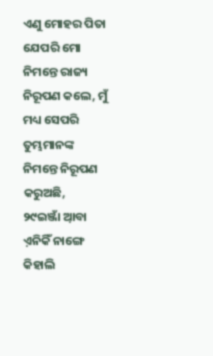ଏଣୁ ମୋହର ପିତା ଯେପରି ମୋ ନିମନ୍ତେ ରାଜ୍ୟ ନିରୂପଣ କଲେ, ମୁଁ ମଧ୍ୟ ସେପରି ତୁମ୍ଭମାନଙ୍କ ନିମନ୍ତେ ନିରୂପଣ କରୁଅଛି,
୨୯ଇଞ୍ଜାଁ ଆ଼ବା ଏ଼ନିକିଁ ନାଙ୍ଗେ କିହାଲି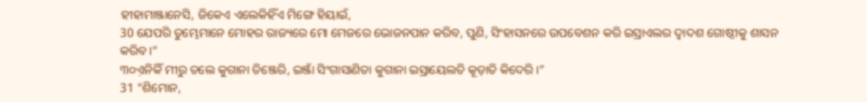ହୀହାମାଞ୍ଜାନେସି, ଜିକେଏ ଏଲେକିହିଁଏ ମିଙ୍ଗେ ହିୟାଇଁ,
30 ଯେପରି ତୁମ୍ଭେମାନେ ମୋହର ରାଜ୍ୟରେ ମୋ ମେଜରେ ଭୋଜନପାନ କରିବ, ପୁଣି, ସିଂହାସନରେ ଉପବେଶନ କରି ଇସ୍ରାଏଲର ଦ୍ୱାଦଶ ଗୋଷ୍ଠୀକୁ ଶାସନ କରିବ।”
୩୦ଏ଼ନିକିଁ ମୀରୁ ତଲେ କୁଗାନା ତିଞ୍ଜେରି, ଇଞ୍ଜାଁ ସିଂଗାସାଣିତା କୁଗାନା ଇସ୍ରାୟେଲତି କୂଡ଼ାତି କିଦେରି ।”
31 “ଶିମୋନ,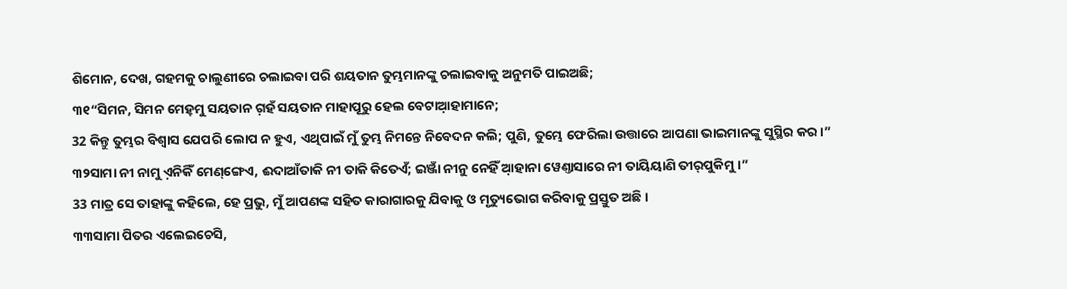ଶିମୋନ, ଦେଖ, ଗହମକୁ ଚାଲୁଣୀରେ ଚଲାଇବା ପରି ଶୟତାନ ତୁମ୍ଭମାନଙ୍କୁ ଚଲାଇବାକୁ ଅନୁମତି ପାଇଅଛି;
୩୧“ସିମନ, ସିମନ ମେହ୍‌ମୁ ସୟତାନ ଗ଼ହଁ ସୟତାନ ମାହାପୂରୁ ହେଲ ବେଟାଆ଼ହାମାନେ;
32 କିନ୍ତୁ ତୁମ୍ଭର ବିଶ୍ୱାସ ଯେପରି ଲୋପ ନ ହୁଏ, ଏଥିପାଇଁ ମୁଁ ତୁମ୍ଭ ନିମନ୍ତେ ନିବେଦନ କଲି; ପୁଣି, ତୁମ୍ଭେ ଫେରିଲା ଉତ୍ତାରେ ଆପଣା ଭାଇମାନଙ୍କୁ ସୁସ୍ଥିର କର।”
୩୨ସାମା ନୀ ନାମୁ ଏ଼ନିକିଁ ମେଣ୍‌ଙ୍ଗେଏ, ଈଦାଆଁତାକି ନୀ ତାକି କିତେଏଁ; ଇଞ୍ଜାଁ ନୀନୁ ନେହିଁ ଆ଼ହାନା ୱେଣ୍ତାସାରେ ନୀ ତାୟିୟାଣି ତୀର୍‌ପୁକିମୁ ।”
33 ମାତ୍ର ସେ ତାହାଙ୍କୁ କହିଲେ, ହେ ପ୍ରଭୁ, ମୁଁ ଆପଣଙ୍କ ସହିତ କାରାଗାରକୁ ଯିବାକୁ ଓ ମୃତ୍ୟୁଭୋଗ କରିବାକୁ ପ୍ରସ୍ତୁତ ଅଛି।
୩୩ସାମା ପିତର ଏଲେଇଚେସି,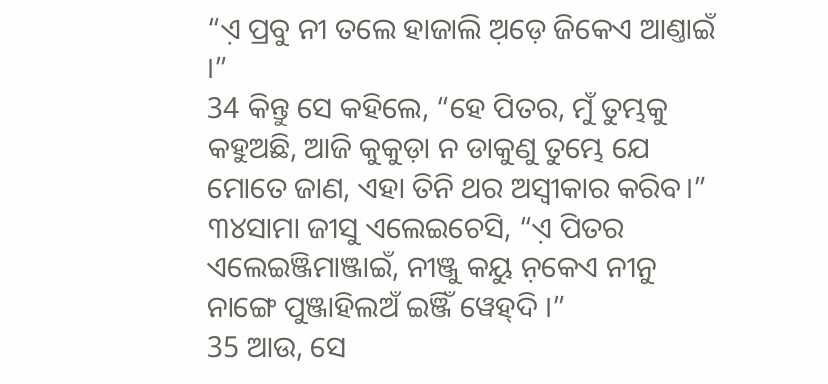“ଏ଼ ପ୍ରବୁ ନୀ ତଲେ ହାଜାଲି ଅ଼ଡ଼େ ଜିକେଏ ଆଣ୍ତାଇଁ ।”
34 କିନ୍ତୁ ସେ କହିଲେ, “ହେ ପିତର, ମୁଁ ତୁମ୍ଭକୁ କହୁଅଛି, ଆଜି କୁକୁଡ଼ା ନ ଡାକୁଣୁ ତୁମ୍ଭେ ଯେ ମୋତେ ଜାଣ, ଏହା ତିନି ଥର ଅସ୍ୱୀକାର କରିବ।”
୩୪ସାମା ଜୀସୁ ଏଲେଇଚେସି, “ଏ଼ ପିତର ଏଲେଇଞ୍ଜିମାଞ୍ଜାଇଁ, ନୀଞ୍ଜୁ କୟୁ ନ଼କେଏ ନୀନୁ ନାଙ୍ଗେ ପୁଞ୍ଜାହିଲଅଁ ଇଞ୍ଜିଁ ୱେହ୍‌ଦି ।”
35 ଆଉ, ସେ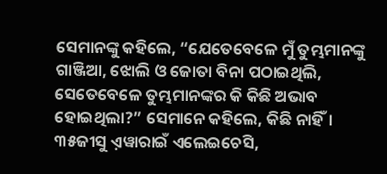ସେମାନଙ୍କୁ କହିଲେ, “ଯେତେବେଳେ ମୁଁ ତୁମ୍ଭମାନଙ୍କୁ ଗାଞ୍ଜିଆ, ଝୋଲି ଓ ଜୋତା ବିନା ପଠାଇଥିଲି, ସେତେବେଳେ ତୁମ୍ଭମାନଙ୍କର କି କିଛି ଅଭାବ ହୋଇଥିଲା?” ସେମାନେ କହିଲେ, କିଛି ନାହିଁ।
୩୫ଜୀସୁ ଏ଼ୱାରାଇଁ ଏଲେଇଚେସି,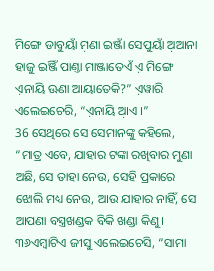ମିଙ୍ଗେ ଡାବୁୟାଁ ମ଼ଣା ଇଞ୍ଜାଁ ସେପୁୟାଁ ଅ଼ଆନା ହାଜୁ ଇଞ୍ଜିଁ ପାଣ୍ତା ମାଞ୍ଜାତେଏଁ ଏ଼ ମିଙ୍ଗେ ଏ଼ନାୟି ଊଣା ଆୟାତେକି?” ଏ଼ୱାରି ଏଲେଇଚେରି, “ଏ଼ନାୟି ଆ଼ଏ ।”
36 ସେଥିରେ ସେ ସେମାନଙ୍କୁ କହିଲେ, “ମାତ୍ର ଏବେ, ଯାହାର ଟଙ୍କା ରଖିବାର ମୁଣା ଅଛି, ସେ ତାହା ନେଉ, ସେହି ପ୍ରକାରେ ଝୋଲି ମଧ୍ୟ ନେଉ, ଆଉ ଯାହାର ନାହିଁ, ସେ ଆପଣା ବସ୍ତ୍ରଖଣ୍ଡକ ବିକି ଖଣ୍ଡା କିଣୁ।
୩୬ଏମ୍ବାଟିଏ ଜୀସୁ ଏଲେଇଚେସି, “ସାମା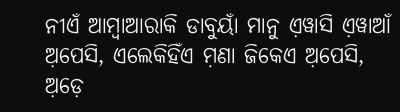ନୀଏଁ ଆମ୍ବାଆରାକି ଡାବୁୟାଁ ମାନୁ ଏ଼ୱାସି ଏ଼ୱାଆଁ ଅ଼ପେସି, ଏଲେକିହିଁଏ ମ଼ଣା ଜିକେଏ ଅ଼ପେସି, ଅ଼ଡ଼େ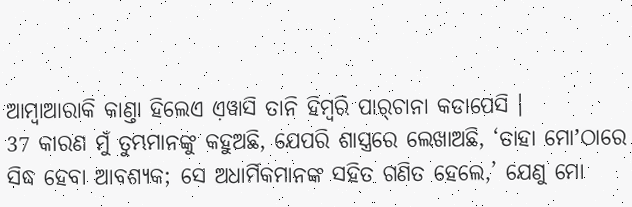ଆମ୍ବାଆରାକି କାଣ୍ତା ହିଲେଏ ଏ଼ୱାସି ତାନି ହିମ୍ବରି ପାର୍‌ଚାନା କଡାପେସି ।
37 କାରଣ ମୁଁ ତୁମ୍ଭମାନଙ୍କୁ କହୁଅଛି, ଯେପରି ଶାସ୍ତ୍ରରେ ଲେଖାଅଛି, ‘ତାହା ମୋʼଠାରେ ସିଦ୍ଧ ହେବା ଆବଶ୍ୟକ; ସେ ଅଧାର୍ମିକମାନଙ୍କ ସହିତ ଗଣିତ ହେଲେ,’ ଯେଣୁ ମୋ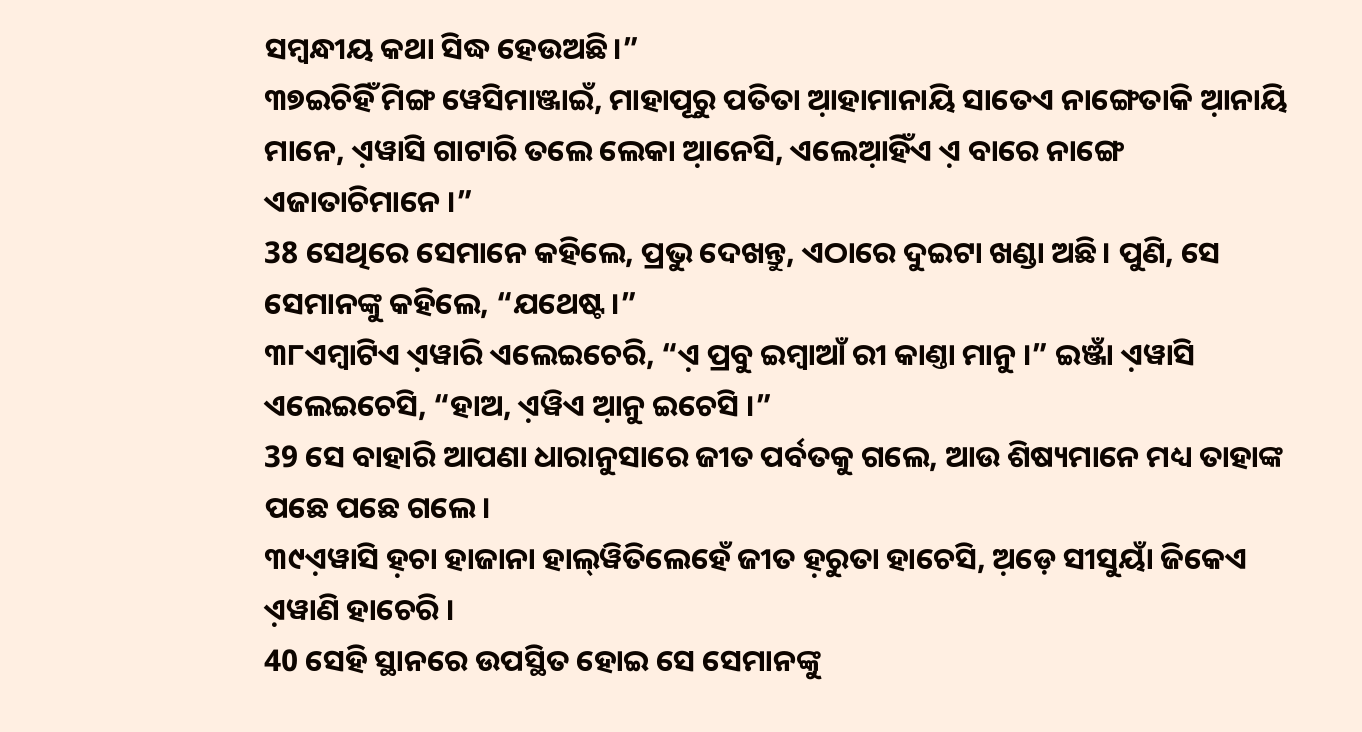ସମ୍ବନ୍ଧୀୟ କଥା ସିଦ୍ଧ ହେଉଅଛି।”
୩୭ଇଚିହିଁ ମିଙ୍ଗ ୱେସିମାଞ୍ଜାଇଁ, ମାହାପୂରୁ ପତିତା ଆ଼ହାମାନାୟି ସାତେଏ ନାଙ୍ଗେତାକି ଆ଼ନାୟି ମାନେ, ଏ଼ୱାସି ଗାଟାରି ତଲେ ଲେକା ଆ଼ନେସି, ଏଲେଆ଼ହିଁଏ ଏ଼ ବାରେ ନାଙ୍ଗେ ଏଜାତାଚିମାନେ ।”
38 ସେଥିରେ ସେମାନେ କହିଲେ, ପ୍ରଭୁ ଦେଖନ୍ତୁ, ଏଠାରେ ଦୁଇଟା ଖଣ୍ଡା ଅଛି। ପୁଣି, ସେ ସେମାନଙ୍କୁ କହିଲେ, “ଯଥେଷ୍ଟ।”
୩୮ଏମ୍ବାଟିଏ ଏ଼ୱାରି ଏଲେଇଚେରି, “ଏ଼ ପ୍ରବୁ ଇମ୍ବାଆଁ ରୀ କାଣ୍ତା ମାନୁ ।” ଇଞ୍ଜାଁ ଏ଼ୱାସି ଏଲେଇଚେସି, “ହାଅ, ଏ଼ୱିଏ ଆ଼ନୁ ଇଚେସି ।”
39 ସେ ବାହାରି ଆପଣା ଧାରାନୁସାରେ ଜୀତ ପର୍ବତକୁ ଗଲେ, ଆଉ ଶିଷ୍ୟମାନେ ମଧ୍ୟ ତାହାଙ୍କ ପଛେ ପଛେ ଗଲେ।
୩୯ଏ଼ୱାସି ହ଼ଚା ହାଜାନା ହାଲ୍‌ୱିତିଲେହେଁ ଜୀତ ହ଼ରୁତା ହାଚେସି, ଅ଼ଡ଼େ ସୀସୁୟାଁ ଜିକେଏ ଏ଼ୱାଣି ହାଚେରି ।
40 ସେହି ସ୍ଥାନରେ ଉପସ୍ଥିତ ହୋଇ ସେ ସେମାନଙ୍କୁ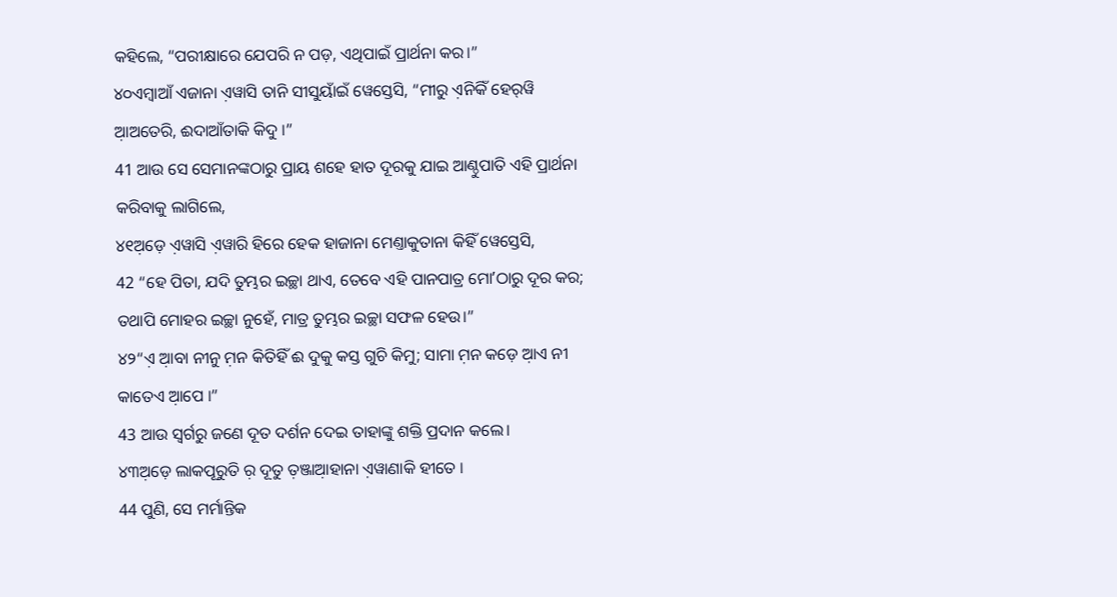କହିଲେ, “ପରୀକ୍ଷାରେ ଯେପରି ନ ପଡ଼, ଏଥିପାଇଁ ପ୍ରାର୍ଥନା କର।”
୪୦ଏମ୍ବାଆଁ ଏଜାନା ଏ଼ୱାସି ତାନି ସୀସୁୟାଁଇଁ ୱେସ୍ତେସି, “ମୀରୁ ଏ଼ନିକିଁ ହେର୍‌ୱି ଆ଼ଅତେରି, ଈଦାଆଁତାକି କିଦୁ ।”
41 ଆଉ ସେ ସେମାନଙ୍କଠାରୁ ପ୍ରାୟ ଶହେ ହାତ ଦୂରକୁ ଯାଇ ଆଣ୍ଠୁପାତି ଏହି ପ୍ରାର୍ଥନା କରିବାକୁ ଲାଗିଲେ,
୪୧ଅ଼ଡ଼େ ଏ଼ୱାସି ଏ଼ୱାରି ହିରେ ହେକ ହାଜାନା ମେଣ୍ତାକୁତାନା କିହିଁ ୱେସ୍ତେସି,
42 “ହେ ପିତା, ଯଦି ତୁମ୍ଭର ଇଚ୍ଛା ଥାଏ, ତେବେ ଏହି ପାନପାତ୍ର ମୋʼଠାରୁ ଦୂର କର; ତଥାପି ମୋହର ଇଚ୍ଛା ନୁହେଁ, ମାତ୍ର ତୁମ୍ଭର ଇଚ୍ଛା ସଫଳ ହେଉ।”
୪୨“ଏ଼ ଆ଼ବା ନୀନୁ ମ଼ନ କିତିହିଁ ଈ ଦୁକୁ କସ୍ତ ଗୁଚି କିମୁ; ସାମା ମ଼ନ କଡ଼େ ଆ଼ଏ ନୀ କାତେଏ ଆ଼ପେ ।”
43 ଆଉ ସ୍ୱର୍ଗରୁ ଜଣେ ଦୂତ ଦର୍ଶନ ଦେଇ ତାହାଙ୍କୁ ଶକ୍ତି ପ୍ରଦାନ କଲେ।
୪୩ଅ଼ଡ଼େ ଲାକପୂରୁତି ର଼ ଦୂତୁ ତ଼ଞ୍ଜାଆ଼ହାନା ଏ଼ୱାଣାକି ହୀତେ ।
44 ପୁଣି, ସେ ମର୍ମାନ୍ତିକ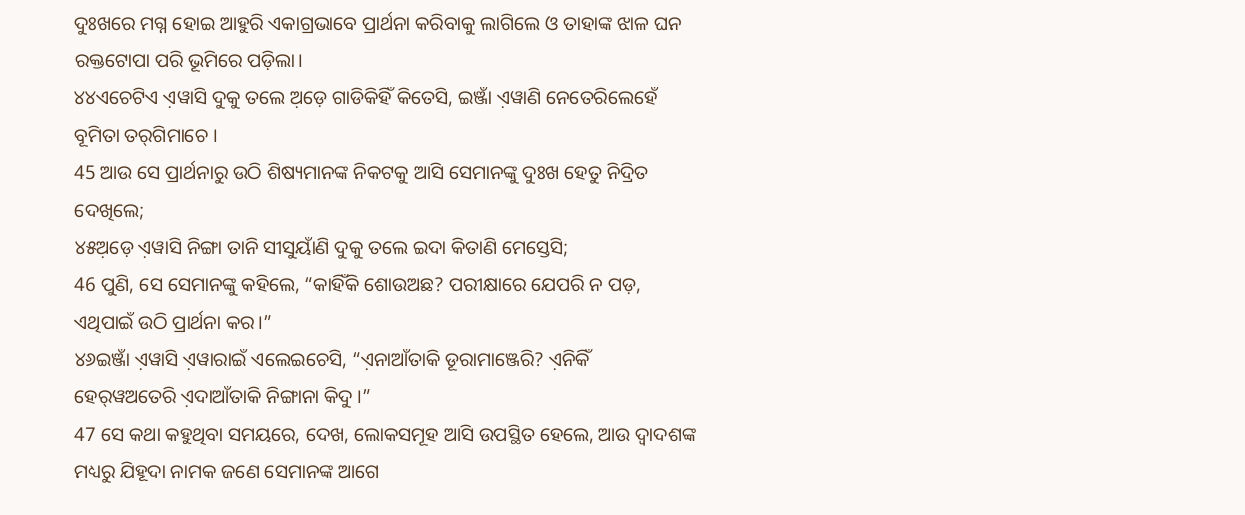ଦୁଃଖରେ ମଗ୍ନ ହୋଇ ଆହୁରି ଏକାଗ୍ରଭାବେ ପ୍ରାର୍ଥନା କରିବାକୁ ଲାଗିଲେ ଓ ତାହାଙ୍କ ଝାଳ ଘନ ରକ୍ତଟୋପା ପରି ଭୂମିରେ ପଡ଼ିଲା।
୪୪ଏଚେଟିଏ ଏ଼ୱାସି ଦୁକୁ ତଲେ ଅ଼ଡ଼େ ଗାଡିକିହିଁ କିତେସି, ଇଞ୍ଜାଁ ଏ଼ୱାଣି ନେତେରିଲେହେଁ ବୂମିତା ତର୍‌ଗିମାଚେ ।
45 ଆଉ ସେ ପ୍ରାର୍ଥନାରୁ ଉଠି ଶିଷ୍ୟମାନଙ୍କ ନିକଟକୁ ଆସି ସେମାନଙ୍କୁ ଦୁଃଖ ହେତୁ ନିଦ୍ରିତ ଦେଖିଲେ;
୪୫ଅ଼ଡ଼େ ଏ଼ୱାସି ନିଙ୍ଗା ତାନି ସୀସୁୟାଁଣି ଦୁକୁ ତଲେ ଇଦା କିତାଣି ମେସ୍ତେସି;
46 ପୁଣି, ସେ ସେମାନଙ୍କୁ କହିଲେ, “କାହିଁକି ଶୋଉଅଛ? ପରୀକ୍ଷାରେ ଯେପରି ନ ପଡ଼, ଏଥିପାଇଁ ଉଠି ପ୍ରାର୍ଥନା କର।”
୪୬ଇଞ୍ଜାଁ ଏ଼ୱାସି ଏ଼ୱାରାଇଁ ଏଲେଇଚେସି, “ଏ଼ନାଆଁତାକି ଡୂରାମାଞ୍ଜେରି? ଏ଼ନିକିଁ ହେର୍‌ୱଅତେରି ଏ଼ଦାଆଁତାକି ନିଙ୍ଗାନା କିଦୁ ।”
47 ସେ କଥା କହୁଥିବା ସମୟରେ, ଦେଖ, ଲୋକସମୂହ ଆସି ଉପସ୍ଥିତ ହେଲେ, ଆଉ ଦ୍ୱାଦଶଙ୍କ ମଧ୍ୟରୁ ଯିହୂଦା ନାମକ ଜଣେ ସେମାନଙ୍କ ଆଗେ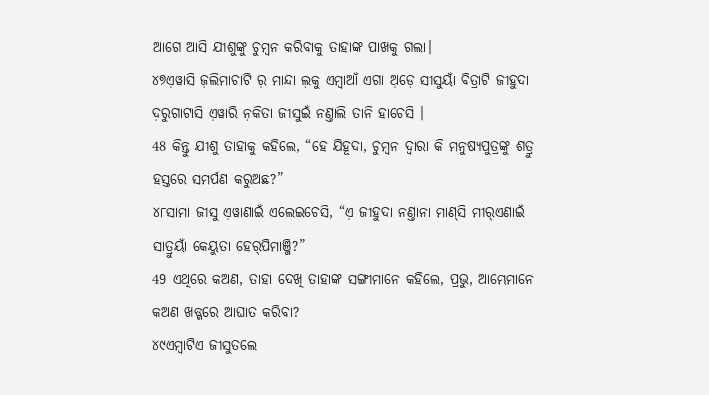ଆଗେ ଆସି ଯୀଶୁଙ୍କୁ ଚୁମ୍ବନ କରିବାକୁ ତାହାଙ୍କ ପାଖକୁ ଗଲା।
୪୭ଏ଼ୱାସି ଜ଼ଲିମାଚାଟି ର଼ ମାନ୍ଦା ଲ଼କୁ ଏମ୍ବାଆଁ ଏଗା ଅ଼ଡ଼େ ସୀସୁୟାଁ ବିତ୍ରାଟି ଜୀହୁଦା ଦ଼ରୁଗାଟାସି ଏ଼ୱାରି ନ଼କିତା ଜୀସୁଇଁ ନଣ୍ତାଲି ତାନି ହାଚେସି ।
48 କିନ୍ତୁ ଯୀଶୁ ତାହାକୁ କହିଲେ, “ହେ ଯିହୂଦା, ଚୁମ୍ବନ ଦ୍ୱାରା କି ମନୁଷ୍ୟପୁତ୍ରଙ୍କୁ ଶତ୍ରୁ ହସ୍ତରେ ସମର୍ପଣ କରୁଅଛ?”
୪୮ସାମା ଜୀସୁ ଏ଼ୱାଣାଇଁ ଏଲେଇଚେସି, “ଏ଼ ଜୀହୁଦା ନଣ୍ତାନା ମାଣ୍‌ସି ମୀର୍‌ଏଣାଇଁ ସାତ୍ରୁୟାଁ କେୟୁତା ହେର୍‌ପିମାଞ୍ଜି?”
49 ଏଥିରେ କଅଣ, ତାହା ଦେଖି ତାହାଙ୍କ ସଙ୍ଗୀମାନେ କହିଲେ, ପ୍ରଭୁ, ଆମ୍ଭେମାନେ କଅଣ ଖଡ୍ଗରେ ଆଘାତ କରିବା?
୪୯ଏମ୍ବାଟିଏ ଜୀସୁତଲେ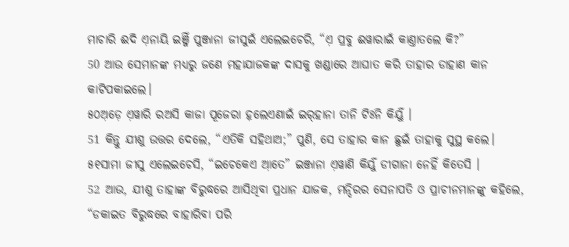ମାଚାରି ଈଦି ଏ଼ନାୟି ଇଞ୍ଜିଁ ପୁଞ୍ଜାନା ଜୀସୁଇଁ ଏଲେଇଚେରି, “ଏ଼ ପ୍ରବୁ ଈୱାରାଇଁ କାଣ୍ତାତଲେ କି?”
50 ଆଉ ସେମାନଙ୍କ ମଧ୍ୟରୁ ଜଣେ ମହାଯାଜକଙ୍କ ଦାସକୁ ଖଣ୍ଡାରେ ଆଘାତ କରି ତାହାର ଡାହାଣ କାନ କାଟିପକାଇଲେ।
୫୦ଅ଼ଡ଼େ ଏ଼ୱାରି ରଅସି କାଜା ପୂଜେରା ହ଼ଲେଏଣାଇଁ ଇର୍‌ହାନା ତାନି ଟିଃନି କିର୍ୟୁଁ ।
51 କିନ୍ତୁ ଯୀଶୁ ଉତ୍ତର ଦେଲେ, “ଏତିକି ସହିଥାଅ;” ପୁଣି, ସେ ତାହାର କାନ ଛୁଇଁ ତାହାକୁ ସୁସ୍ଥ କଲେ।
୫୧ସାମା ଜୀସୁ ଏଲେଇଚେସି, “ଇଚେକେଏ ଆ଼ତେ” ଇଞ୍ଜାନା ଏ଼ୱାଣି କିର୍ୟୁଁ ଡୀଗାନା ନେହିଁ କିତେସି ।
52 ଆଉ, ଯୀଶୁ ତାହାଙ୍କ ବିରୁଦ୍ଧରେ ଆସିଥିବା ପ୍ରଧାନ ଯାଜକ, ମନ୍ଦିରର ସେନାପତି ଓ ପ୍ରାଚୀନମାନଙ୍କୁ କହିଲେ, “ଡକାଇତ ବିରୁଦ୍ଧରେ ବାହାରିବା ପରି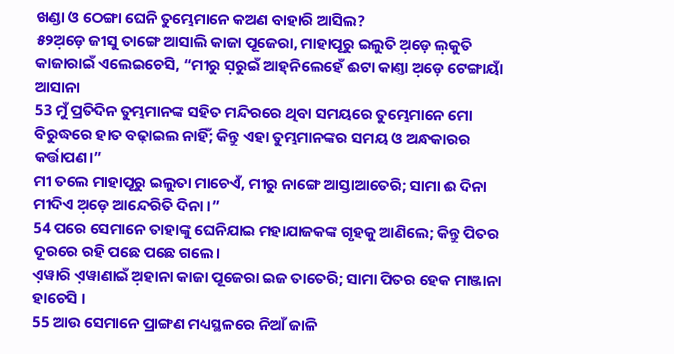ଖଣ୍ଡା ଓ ଠେଙ୍ଗା ଘେନି ତୁମ୍ଭେମାନେ କଅଣ ବାହାରି ଆସିଲ?
୫୨ଅ଼ଡ଼େ ଜୀସୁ ତାଙ୍ଗେ ଆସାଲି କାଜା ପୂଜେରା, ମାହାପୂରୁ ଇଲୁତି ଅ଼ଡ଼େ ଲ଼କୁତି କାଜାରାଇଁ ଏଲେଇଚେସି, “ମୀରୁ ସ଼ରୁଇଁ ଆହ୍‌ନିଲେହେଁ ଈଟା କାଣ୍ତା ଅ଼ଡ଼େ ଟେଙ୍ଗାୟାଁ ଆସାନା
53 ମୁଁ ପ୍ରତିଦିନ ତୁମ୍ଭମାନଙ୍କ ସହିତ ମନ୍ଦିରରେ ଥିବା ସମୟରେ ତୁମ୍ଭେମାନେ ମୋ ବିରୁଦ୍ଧରେ ହାତ ବଢ଼ାଇଲ ନାହିଁ; କିନ୍ତୁ ଏହା ତୁମ୍ଭମାନଙ୍କର ସମୟ ଓ ଅନ୍ଧକାରର କର୍ତ୍ତାପଣ।”
ମୀ ତଲେ ମାହାପୂରୁ ଇଲୁତା ମାଚେଏଁ, ମୀରୁ ନାଙ୍ଗେ ଆସ୍ତାଆତେରି; ସାମା ଈ ଦିନା ମୀଦିଏ ଅ଼ଡ଼େ ଆନ୍ଦେରିତି ଦିନା ।”
54 ପରେ ସେମାନେ ତାହାଙ୍କୁ ଘେନିଯାଇ ମହାଯାଜକଙ୍କ ଗୃହକୁ ଆଣିଲେ; କିନ୍ତୁ ପିତର ଦୂରରେ ରହି ପଛେ ପଛେ ଗଲେ।
ଏ଼ୱାରି ଏ଼ୱାଣାଇଁ ଅ଼ହାନା କାଜା ପୂଜେରା ଇଜ ତାତେରି; ସାମା ପିତର ହେକ ମାଞ୍ଜାନା ହାଚେସି ।
55 ଆଉ ସେମାନେ ପ୍ରାଙ୍ଗଣ ମଧ୍ୟସ୍ଥଳରେ ନିଆଁ ଜାଳି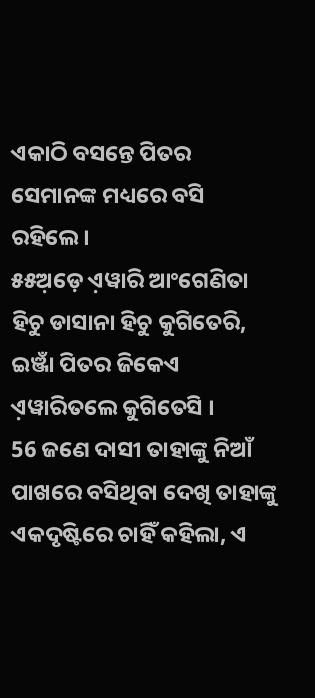ଏକାଠି ବସନ୍ତେ ପିତର ସେମାନଙ୍କ ମଧ୍ୟରେ ବସି ରହିଲେ।
୫୫ଅ଼ଡ଼େ ଏ଼ୱାରି ଆଂଗେଣିତା ହିଚୁ ଡାସାନା ହିଚୁ କୁଗିତେରି, ଇଞ୍ଜାଁ ପିତର ଜିକେଏ ଏ଼ୱାରିତଲେ କୁଗିତେସି ।
56 ଜଣେ ଦାସୀ ତାହାଙ୍କୁ ନିଆଁ ପାଖରେ ବସିଥିବା ଦେଖି ତାହାଙ୍କୁ ଏକଦୃଷ୍ଟିରେ ଚାହିଁ କହିଲା, ଏ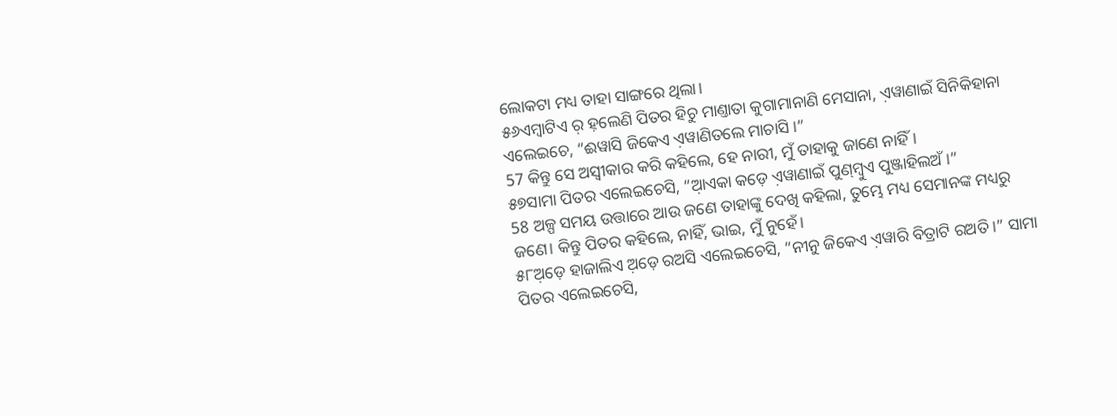ଲୋକଟା ମଧ୍ୟ ତାହା ସାଙ୍ଗରେ ଥିଲା।
୫୬ଏମ୍ବାଟିଏ ର଼ ହ଼ଲେଣି ପିତର ହିଚୁ ମାଣ୍ତାତା କୁଗାମାନାଣି ମେସାନା, ଏ଼ୱାଣାଇଁ ସିନିକିହାନା ଏଲେଇଚେ, “ଈୱାସି ଜିକେଏ ଏ଼ୱାଣିତଲେ ମାଚାସି ।”
57 କିନ୍ତୁ ସେ ଅସ୍ୱୀକାର କରି କହିଲେ, ହେ ନାରୀ, ମୁଁ ତାହାକୁ ଜାଣେ ନାହିଁ।
୫୭ସାମା ପିତର ଏଲେଇଚେସି, “ଆ଼ଏକା କଡ଼େ ଏ଼ୱାଣାଇଁ ପୁଣ୍‌ମ୍ବୁଏ ପୁଞ୍ଜାହିଲଅଁ ।”
58 ଅଳ୍ପ ସମୟ ଉତ୍ତାରେ ଆଉ ଜଣେ ତାହାଙ୍କୁ ଦେଖି କହିଲା, ତୁମ୍ଭେ ମଧ୍ୟ ସେମାନଙ୍କ ମଧ୍ୟରୁ ଜଣେ। କିନ୍ତୁ ପିତର କହିଲେ, ନାହିଁ, ଭାଇ, ମୁଁ ନୁହେଁ।
୫୮ଅ଼ଡ଼େ ହାଜାଲିଏ ଅ଼ଡ଼େ ରଅସି ଏଲେଇଚେସି, “ନୀନୁ ଜିକେଏ ଏ଼ୱାରି ବିତ୍ରାଟି ରଅତି ।” ସାମା ପିତର ଏଲେଇଚେସି,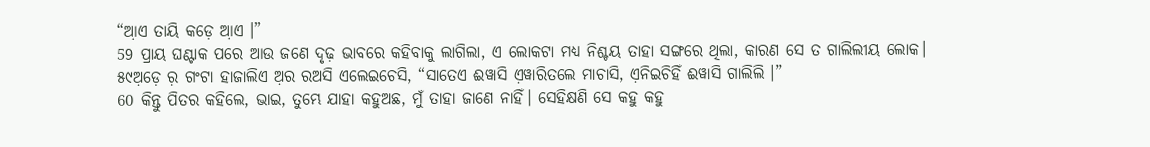“ଆ଼ଏ ତାୟି କଡ଼େ ଆ଼ଏ ।”
59 ପ୍ରାୟ ଘଣ୍ଟାକ ପରେ ଆଉ ଜଣେ ଦୃଢ଼ ଭାବରେ କହିବାକୁ ଲାଗିଲା, ଏ ଲୋକଟା ମଧ୍ୟ ନିଶ୍ଚୟ ତାହା ସଙ୍ଗରେ ଥିଲା, କାରଣ ସେ ତ ଗାଲିଲୀୟ ଲୋକ।
୫୯ଅ଼ଡ଼େ ର଼ ଗଂଟା ହାଜାଲିଏ ଅ଼ର ରଅସି ଏଲେଇଚେସି, “ସାତେଏ ଈୱାସି ଏ଼ୱାରିତଲେ ମାଚାସି, ଏ଼ନିଇଚିହିଁ ଈୱାସି ଗାଲିଲି ।”
60 କିନ୍ତୁ ପିତର କହିଲେ, ଭାଇ, ତୁମ୍ଭେ ଯାହା କହୁଅଛ, ମୁଁ ତାହା ଜାଣେ ନାହିଁ। ସେହିକ୍ଷଣି ସେ କହୁ କହୁ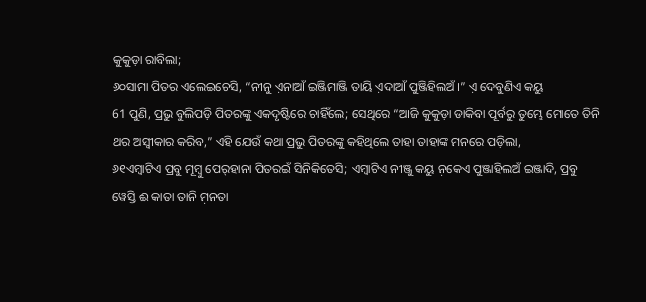କୁକୁଡ଼ା ରାବିଲା;
୬୦ସାମା ପିତର ଏଲେଇଚେସି, “ନୀନୁ ଏ଼ନାଆଁ ଇଞ୍ଜିମାଞ୍ଜି ତାୟି ଏ଼ଦାଆଁ ପୁଞ୍ଜିହିଲଅଁ ।” ଏ଼ ଦେବୁଣିଏ କୟୁ
61 ପୁଣି, ପ୍ରଭୁ ବୁଲିପଡ଼ି ପିତରଙ୍କୁ ଏକଦୃଷ୍ଟିରେ ଚାହିଁଲେ; ସେଥିରେ “ଆଜି କୁକୁଡ଼ା ଡାକିବା ପୂର୍ବରୁ ତୁମ୍ଭେ ମୋତେ ତିନି ଥର ଅସ୍ୱୀକାର କରିବ,” ଏହି ଯେଉଁ କଥା ପ୍ରଭୁ ପିତରଙ୍କୁ କହିଥିଲେ ତାହା ତାହାଙ୍କ ମନରେ ପଡ଼ିଲା,
୬୧ଏମ୍ବାଟିଏ ପ୍ରବୁ ମୂମ୍ବୁ ପେର୍‌ହାନା ପିତରଇଁ ସିନିକିତେସି; ଏମ୍ବାଟିଏ ନୀଞ୍ଜୁ କୟୁ ନ଼କେଏ ପୁଞ୍ଜାହିଲଅଁ ଇଞ୍ଜାଦି, ପ୍ରବୁ ୱେସ୍ତି ଈ କାତା ତାନି ମ଼ନତା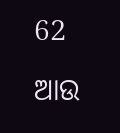62 ଆଉ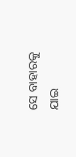ସେ ବାହାରକୁ ଯାଇ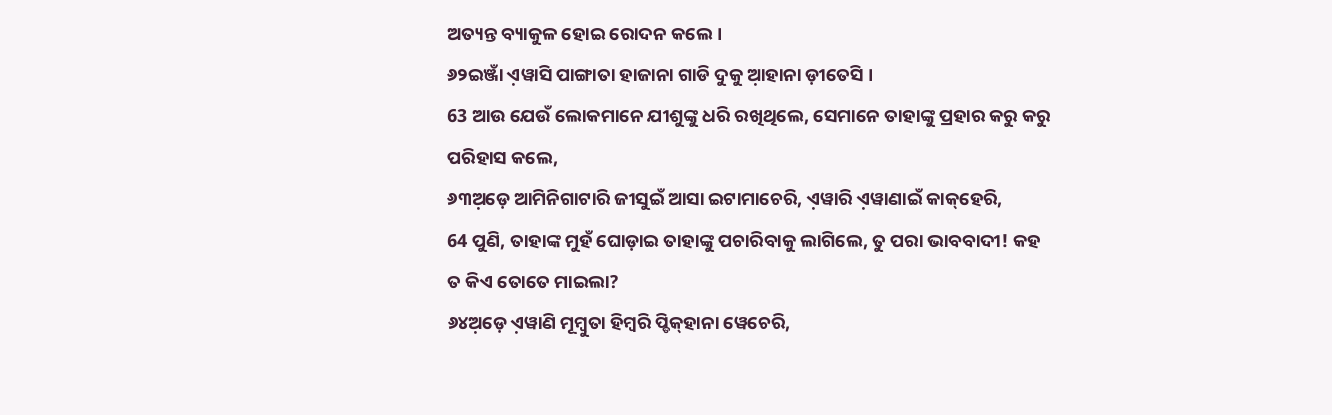ଅତ୍ୟନ୍ତ ବ୍ୟାକୁଳ ହୋଇ ରୋଦନ କଲେ।
୬୨ଇଞ୍ଜାଁ ଏ଼ୱାସି ପାଙ୍ଗାତା ହାଜାନା ଗାଡି ଦୁକୁ ଆ଼ହାନା ଡ଼ୀତେସି ।
63 ଆଉ ଯେଉଁ ଲୋକମାନେ ଯୀଶୁଙ୍କୁ ଧରି ରଖିଥିଲେ, ସେମାନେ ତାହାଙ୍କୁ ପ୍ରହାର କରୁ କରୁ ପରିହାସ କଲେ,
୬୩ଅ଼ଡ଼େ ଆମିନିଗାଟାରି ଜୀସୁଇଁ ଆସା ଇଟାମାଚେରି, ଏ଼ୱାରି ଏ଼ୱାଣାଇଁ କାକ୍‌ହେରି,
64 ପୁଣି, ତାହାଙ୍କ ମୁହଁ ଘୋଡ଼ାଇ ତାହାଙ୍କୁ ପଚାରିବାକୁ ଲାଗିଲେ, ତୁ ପରା ଭାବବାଦୀ! କହ ତ କିଏ ତୋତେ ମାଇଲା?
୬୪ଅ଼ଡ଼େ ଏ଼ୱାଣି ମୂମ୍ବୁତା ହିମ୍ବରି ପ୍ଡିକ୍‌ହାନା ୱେଚେରି,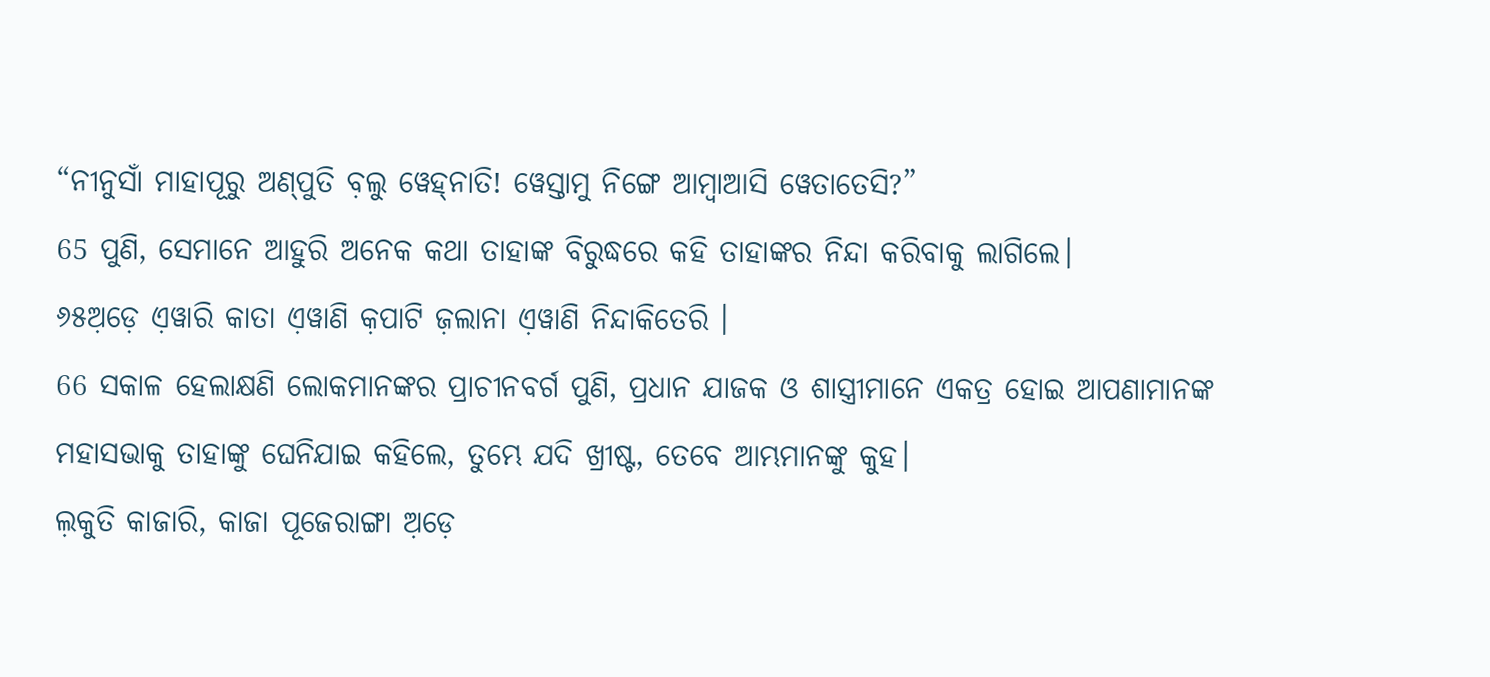“ନୀନୁସାଁ ମାହାପୂରୁ ଅଣ୍‌ପୁତି ବ଼ଲୁ ୱେହ୍‌ନାତି! ୱେସ୍ତାମୁ ନିଙ୍ଗେ ଆମ୍ବାଆସି ୱେତାତେସି?”
65 ପୁଣି, ସେମାନେ ଆହୁରି ଅନେକ କଥା ତାହାଙ୍କ ବିରୁଦ୍ଧରେ କହି ତାହାଙ୍କର ନିନ୍ଦା କରିବାକୁ ଲାଗିଲେ।
୬୫ଅ଼ଡ଼େ ଏ଼ୱାରି କାତା ଏ଼ୱାଣି କ଼ପାଟି ଜ଼ଲାନା ଏ଼ୱାଣି ନିନ୍ଦାକିତେରି ।
66 ସକାଳ ହେଲାକ୍ଷଣି ଲୋକମାନଙ୍କର ପ୍ରାଚୀନବର୍ଗ ପୁଣି, ପ୍ରଧାନ ଯାଜକ ଓ ଶାସ୍ତ୍ରୀମାନେ ଏକତ୍ର ହୋଇ ଆପଣାମାନଙ୍କ ମହାସଭାକୁ ତାହାଙ୍କୁ ଘେନିଯାଇ କହିଲେ, ତୁମ୍ଭେ ଯଦି ଖ୍ରୀଷ୍ଟ, ତେବେ ଆମ୍ଭମାନଙ୍କୁ କୁହ।
ଲ଼କୁତି କାଜାରି, କାଜା ପୂଜେରାଙ୍ଗା ଅ଼ଡ଼େ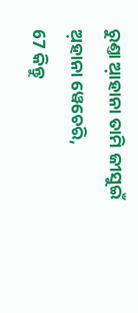ରୁଣ୍ତା ଆ଼ହାନା ତାମି ଜୀସୁଇଁ ଅ଼ହାନା ୱେଚେରି,
67 କିନ୍ତୁ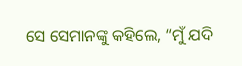ସେ ସେମାନଙ୍କୁ କହିଲେ, “ମୁଁ ଯଦି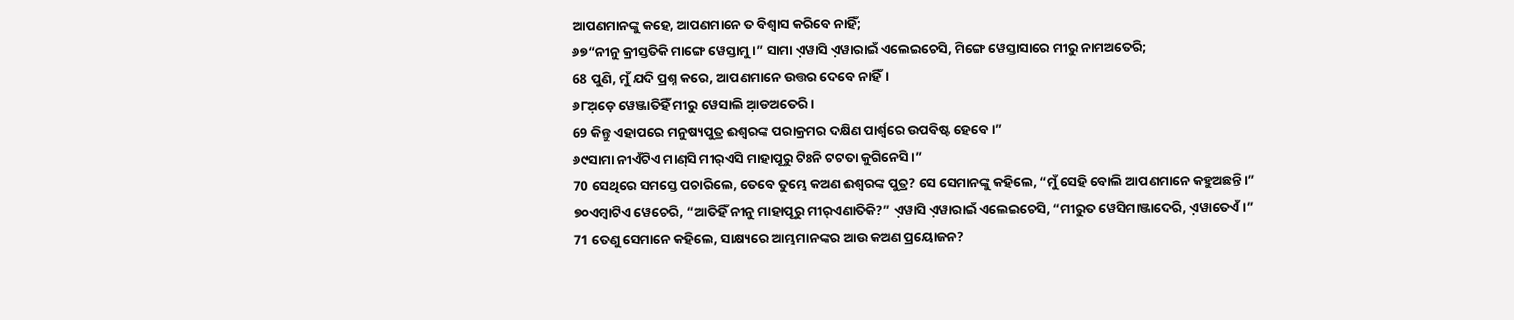ଆପଣମାନଙ୍କୁ କହେ, ଆପଣମାନେ ତ ବିଶ୍ୱାସ କରିବେ ନାହିଁ;
୬୭“ନୀନୁ କ୍ରୀସ୍ତତିକି ମାଙ୍ଗେ ୱେସ୍ତାମୁ ।” ସାମା ଏ଼ୱାସି ଏ଼ୱାରାଇଁ ଏଲେଇଚେସି, ମିଙ୍ଗେ ୱେସ୍ତାସାରେ ମୀରୁ ନାମଅତେରି;
68 ପୁଣି, ମୁଁ ଯଦି ପ୍ରଶ୍ନ କରେ, ଆପଣମାନେ ଉତ୍ତର ଦେବେ ନାହିଁ।
୬୮ଅ଼ଡ଼େ ୱେଞ୍ଜାତିହିଁ ମୀରୁ ୱେସାଲି ଆ଼ଡଅତେରି ।
69 କିନ୍ତୁ ଏହାପରେ ମନୁଷ୍ୟପୁତ୍ର ଈଶ୍ବରଙ୍କ ପରାକ୍ରମର ଦକ୍ଷିଣ ପାର୍ଶ୍ୱରେ ଉପବିଷ୍ଟ ହେବେ।”
୬୯ସାମା ନୀଏଁଟିଏ ମାଣ୍‌ସି ମୀର୍‌ଏସି ମାହାପୂରୁ ଟିଃନି ଟଟତା କୁଗିନେସି ।”
70 ସେଥିରେ ସମସ୍ତେ ପଚାରିଲେ, ତେବେ ତୁମ୍ଭେ କଅଣ ଈଶ୍ବରଙ୍କ ପୁତ୍ର? ସେ ସେମାନଙ୍କୁ କହିଲେ, “ମୁଁ ସେହି ବୋଲି ଆପଣମାନେ କହୁଅଛନ୍ତି।”
୭୦ଏମ୍ବାଟିଏ ୱେଚେରି, “ଆତିହିଁ ନୀନୁ ମାହାପୂରୁ ମୀର୍‌ଏଣାତିକି?” ଏ଼ୱାସି ଏ଼ୱାରାଇଁ ଏଲେଇଚେସି, “ମୀରୁତ ୱେସିମାଞ୍ଜାଦେରି, ଏ଼ୱାତେଏଁ ।”
71 ତେଣୁ ସେମାନେ କହିଲେ, ସାକ୍ଷ୍ୟରେ ଆମ୍ଭମାନଙ୍କର ଆଉ କଅଣ ପ୍ରୟୋଜନ?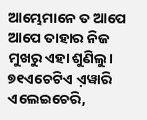ଆମ୍ଭେମାନେ ତ ଆପେ ଆପେ ତାହାର ନିଜ ମୁଖରୁ ଏହା ଶୁଣିଲୁ।
୭୧ଏଚେଟିଏ ଏ଼ୱାରି ଏଲେଇଚେରି,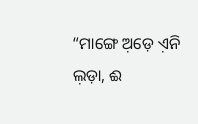“ମାଙ୍ଗେ ଅ଼ଡ଼େ ଏ଼ନି ଲ଼ଡ଼ା, ଈ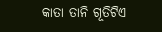କାତା ତାନି ଗୂତିଟିଏ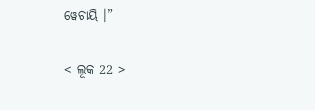ୱେଚାୟି ।”

< ଲୂକ 22 >